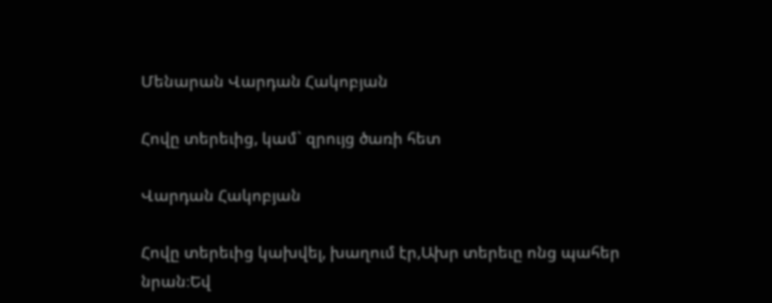Մենարան Վարդան Հակոբյան

Հովը տերեւից, կամ` զրույց ծառի հետ

Վարդան Հակոբյան

Հովը տերեւից կախվել, խաղում էր,Ախր տերեւը ոնց պահեր նրան։Եվ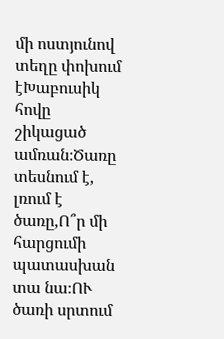մի ոստյունով տեղը փոխում էԽաբուսիկ հովը շիկացած ամռան։Ծառը տեսնում է, լռում է ծառը,Ո՞ր մի հարցումի պատասխան տա նա։ՈՒ ծառի սրտում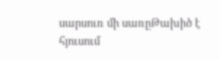սարսուռ մի սառըԹախիծ է հյուսում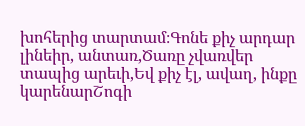խոհերից տարտամ։Գոնե քիչ արդար լինեիր, անտառ,Ծառը չվառվեր տապից արեւի,Եվ քիչ էլ, ավաղ, ինքը կարենարՇոգի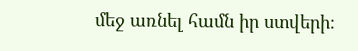մեջ առնել համն իր ստվերի։